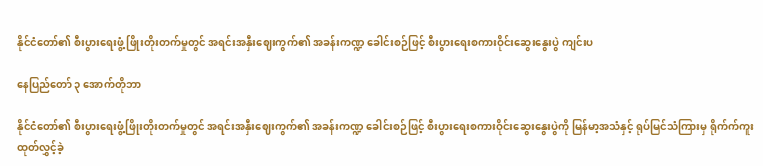နိုင်ငံတော်၏ စီးပွားရေးဖွံ့ ဖြိုးတိုးတက်မှုတွင် အရင်းအနှီးဈေးကွက်၏ အခန်းကဏ္ဍ ခေါင်းစဉ်ဖြင့် စီးပွားရေးစကားဝိုင်းဆွေးနွေးပွဲ ကျင်းပ

နေပြည်တော် ၃ အောက်တိုဘာ

နိုင်ငံတော်၏ စီးပွားရေးဖွံ့ဖြိုးတိုးတက်မှုတွင် အရင်းအနှီးဈေးကွက်၏ အခန်းကဏ္ဍ ခေါင်းစဉ်ဖြင့် စီးပွားရေးစကားဝိုင်းဆွေးနွေးပွဲကို မြန်မာ့အသံနှင့် ရုပ်မြင်သံကြားမှ ရိုက်က်ကူးထုတ်လွှင့်ခဲ့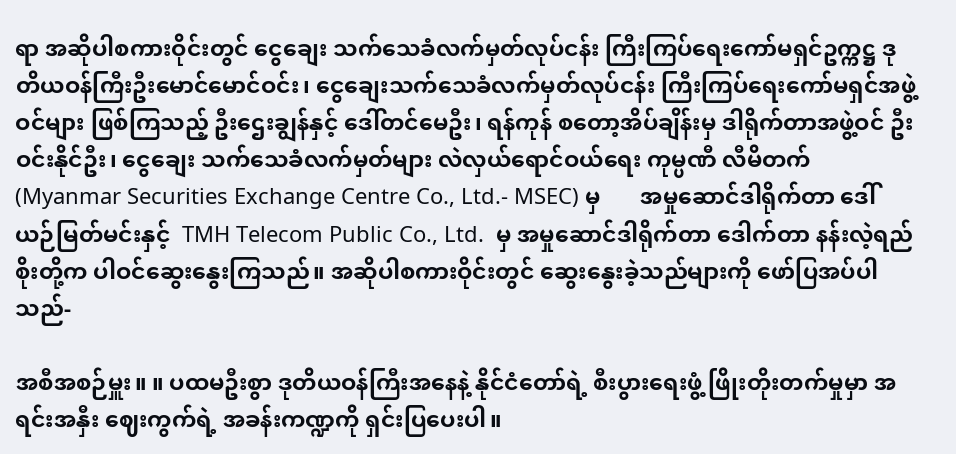ရာ အဆိုပါစကားဝိုင်းတွင် ငွေချေး သက်သေခံလက်မှတ်လုပ်ငန်း ကြီးကြပ်ရေးကော်မရှင်ဥက္ကဋ္ဌ ဒုတိယဝန်ကြီးဦးမောင်မောင်ဝင်း၊ ငွေချေးသက်သေခံလက်မှတ်လုပ်ငန်း ကြီးကြပ်ရေးကော်မရှင်အဖွဲ့ ဝင်များ ဖြစ်ကြသည့် ဦးဌေးချွန်နှင့် ဒေါ်တင်မေဦး၊ ရန်ကုန် စတော့အိပ်ချိန်းမှ ဒါရိုက်တာအဖွဲ့ဝင် ဦးဝင်းနိုင်ဦး၊ ငွေချေး သက်သေခံလက်မှတ်များ လဲလှယ်ရောင်ဝယ်ရေး ကုမ္ပဏီ လီမိတက် (Myanmar Securities Exchange Centre Co., Ltd.- MSEC) မှ       အမှုဆောင်ဒါရိုက်တာ ဒေါ်ယဉ်မြတ်မင်းနှင့်  TMH Telecom Public Co., Ltd.  မှ အမှုဆောင်ဒါရိုက်တာ ဒေါက်တာ နန်းလဲ့ရည်စိုးတို့က ပါဝင်ဆွေးနွေးကြသည်။ အဆိုပါစကားဝိုင်းတွင် ဆွေးနွေးခဲ့သည်များကို ဖော်ပြအပ်ပါသည်-

အစီအစဉ်မှူး။ ။ ပထမဦးစွာ ဒုတိယဝန်ကြီးအနေနဲ့ နိုင်ငံတော်ရဲ့ စီးပွားရေးဖွံ့ ဖြိုးတိုးတက်မှုမှာ အရင်းအနှီး ဈေးကွက်ရဲ့ အခန်းကဏ္ဍကို ရှင်းပြပေးပါ။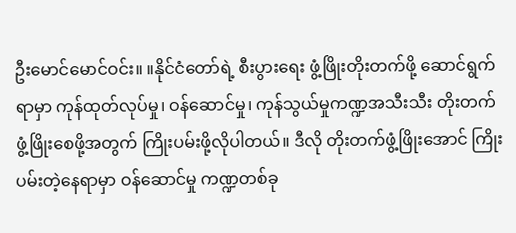ဦးမောင်မောင်ဝင်း။ ။နိုင်ငံတော်ရဲ့ စီးပွားရေး ဖွံ့ဖြိုးတိုးတက်ဖို့ ဆောင်ရွက်ရာမှာ ကုန်ထုတ်လုပ်မှု၊ ဝန်ဆောင်မှု၊ ကုန်သွယ်မှုကဏ္ဍအသီးသီး တိုးတက်ဖွံ့ဖြိုးစေဖို့အတွက် ကြိုးပမ်းဖို့လိုပါတယ်။ ဒီလို တိုးတက်ဖွံ့ဖြိုးအောင် ကြိုးပမ်းတဲ့နေရာမှာ ဝန်ဆောင်မှု ကဏ္ဍတစ်ခု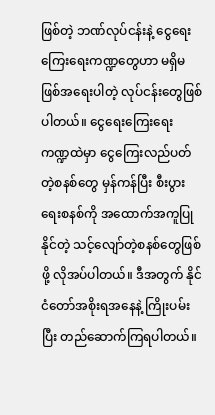ဖြစ်တဲ့ ဘဏ်လုပ်ငန်းနဲ့ ငွေရေးကြေးရေးကဏ္ဍတွေဟာ မရှိမဖြစ်အရေးပါတဲ့ လုပ်ငန်းတွေဖြစ်ပါတယ်။ ငွေရေးကြေးရေး ကဏ္ဍထဲမှာ ငွေကြေးလည်ပတ်တဲ့စနစ်တွေ မှန်ကန်ပြီး စီးပွားရေးစနစ်ကို အထောက်အကူပြုနိုင်တဲ့ သင့်လျော်တဲ့စနစ်တွေဖြစ်ဖို့ လိုအပ်ပါတယ်။ ဒီအတွက် နိုင်ငံတော်အစိုးရအနေနဲ့ ကြိုးပမ်းပြီး တည်ဆောက်ကြရပါတယ်။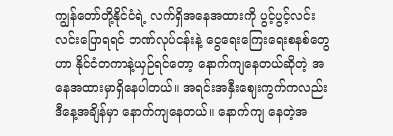ကျွန်တော်တို့နိုင်ငံရဲ့ လက်ရှိအနေအထားကို ပွင့်ပွင့်လင်းလင်းပြောရရင် ဘဏ်လုပ်ငန်းနဲ့ ငွေရေးကြေးရေးစနစ်တွေဟာ နိုင်ငံတကာနဲ့ယှဉ်ရင်တော့ နောက်ကျနေတယ်ဆိုတဲ့ အနေအထားမှာရှိနေပါတယ်။ အရင်းအနှီးဈေးကွက်ကလည်း ဒီနေ့အချိန်မှာ နောက်ကျနေတယ်။ နောက်ကျ နေတဲ့အ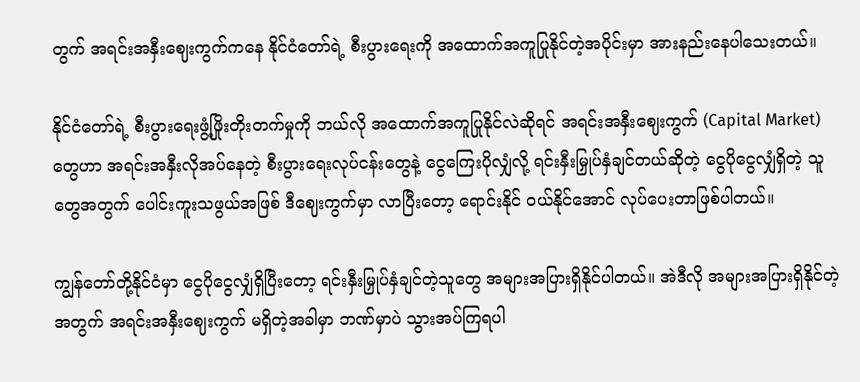တွက် အရင်းအနှီးဈေးကွက်ကနေ နိုင်ငံတော်ရဲ့ စီးပွားရေးကို အထောက်အကူပြုနိုင်တဲ့အပိုင်းမှာ အားနည်းနေပါသေးတယ်။

နိုင်ငံတော်ရဲ့ စီးပွားရေးဖွံ့ဖြိုးတိုးတက်မှုကို ဘယ်လို အထောက်အကူပြုနိုင်လဲဆိုရင် အရင်းအနှီးဈေးကွက် (Capital Market) တွေဟာ အရင်းအနှီးလိုအပ်နေတဲ့ စီးပွားရေးလုပ်ငန်းတွေနဲ့ ငွေကြေးပိုလျှံလို့ ရင်းနှီးမြှုပ်နှံချင်တယ်ဆိုတဲ့ ငွေပိုငွေလျှံရှိတဲ့ သူတွေအတွက် ပေါင်းကူးသဖွယ်အဖြစ် ဒီဈေးကွက်မှာ လာပြီးတော့ ရောင်းနိုင် ဝယ်နိုင်အောင် လုပ်ပေးတာဖြစ်ပါတယ်။

ကျွန်တော်တို့နိုင်ငံမှာ ငွေပိုငွေလျှံရှိပြီးတော့ ရင်းနှီးမြှုပ်နှံချင်တဲ့သူတွေ အများအပြားရှိနိုင်ပါတယ်။ အဲဒီလို အများအပြားရှိနိုင်တဲ့အတွက် အရင်းအနှီးဈေးကွက် မရှိတဲ့အခါမှာ ဘဏ်မှာပဲ သွားအပ်ကြရပါ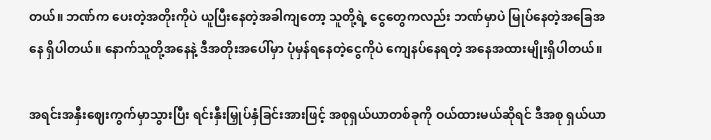တယ်။ ဘဏ်က ပေးတဲ့အတိုးကိုပဲ ယူပြီးနေတဲ့အခါကျတော့ သူတို့ရဲ့ ငွေတွေကလည်း ဘဏ်မှာပဲ မြုပ်နေတဲ့အခြေအနေ ရှိပါတယ်။ နောက်သူတို့အနေနဲ့ ဒီအတိုးအပေါ်မှာ ပုံမှန်ရနေတဲ့ငွေကိုပဲ ကျေနပ်နေရတဲ့ အနေအထားမျိုးရှိပါတယ်။

အရင်းအနှီးဈေးကွက်မှာသွားပြီး ရင်းနှီးမြှုပ်နှံခြင်းအားဖြင့် အစုရှယ်ယာတစ်ခုကို ဝယ်ထားမယ်ဆိုရင် ဒီအစု ရှယ်ယာ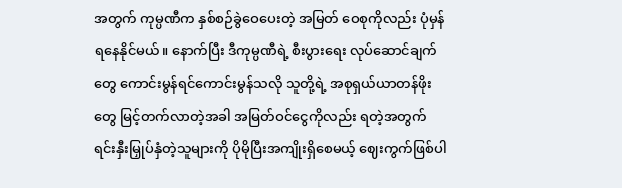အတွက် ကုမ္ပဏီက နှစ်စဉ်ခွဲဝေပေးတဲ့ အမြတ် ဝေစုကိုလည်း ပုံမှန်ရနေနိုင်မယ်။ နောက်ပြီး ဒီကုမ္ပဏီရဲ့ စီးပွားရေး လုပ်ဆောင်ချက်တွေ ကောင်းမွန်ရင်ကောင်းမွန်သလို သူတို့ရဲ့ အစုရှယ်ယာတန်ဖိုးတွေ မြင့်တက်လာတဲ့အခါ အမြတ်ဝင်ငွေကိုလည်း ရတဲ့အတွက် ရင်းနှီးမြှုပ်နှံတဲ့သူများကို ပိုမိုပြီးအကျိုးရှိစေမယ့် ဈေးကွက်ဖြစ်ပါ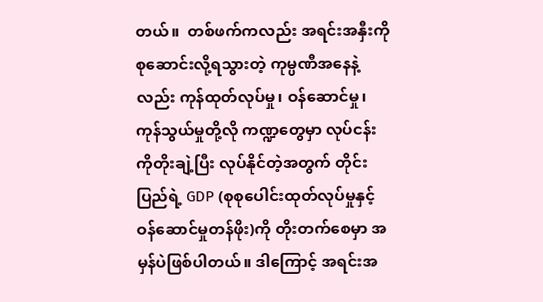တယ်။  တစ်ဖက်ကလည်း အရင်းအနှီးကို စုဆောင်းလို့ရသွားတဲ့ ကုမ္ပဏီအနေနဲ့လည်း ကုန်ထုတ်လုပ်မှု၊ ဝန်ဆောင်မှု၊ ကုန်သွယ်မှုတို့လို ကဏ္ဍတွေမှာ လုပ်ငန်းကိုတိုးချဲ့ပြီး လုပ်နိုင်တဲ့အတွက် တိုင်းပြည်ရဲ့ GDP (စုစုပေါင်းထုတ်လုပ်မှုနှင့် ဝန်ဆောင်မှုတန်ဖိုး)ကို တိုးတက်စေမှာ အမှန်ပဲဖြစ်ပါတယ်။ ဒါကြောင့် အရင်းအ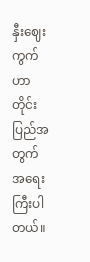နှီးဈေးကွက်ဟာ တိုင်းပြည်အတွက် အရေးကြီးပါတယ်။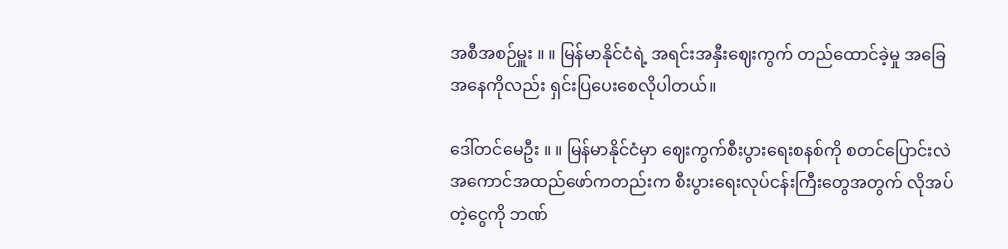အစီအစဉ်မှူး ။ ။ မြန်မာနိုင်ငံရဲ့ အရင်းအနှီးဈေးကွက် တည်ထောင်ခဲ့မှု အခြေအနေကိုလည်း ရှင်းပြပေးစေလိုပါတယ်။

ဒေါ်တင်မေဦး ။ ။ မြန်မာနိုင်ငံမှာ ဈေးကွက်စီးပွားရေးစနစ်ကို စတင်ပြောင်းလဲ အကောင်အထည်ဖော်ကတည်းက စီးပွားရေးလုပ်ငန်းကြီးတွေအတွက် လိုအပ်တဲ့ငွေကို ဘဏ်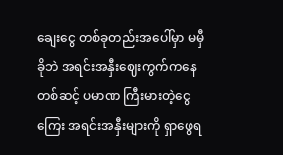ချေးငွေ တစ်ခုတည်းအပေါ်မှာ မမှီခိုဘဲ အရင်းအနှီးဈေးကွက်ကနေတစ်ဆင့် ပမာဏ ကြီးမားတဲ့ငွေကြေး အရင်းအနှီးများကို ရှာဖွေရ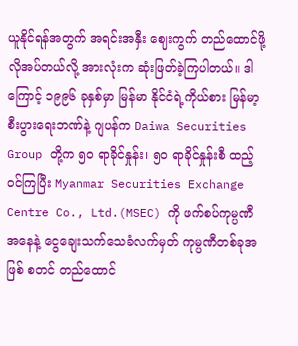ယူနိုင်ရန်အတွက် အရင်းအနှီး ဈေးကွက် တည်ထောင်ဖို့ လိုအပ်တယ်လို့ အားလုံးက ဆုံးဖြတ်ခဲ့ကြပါတယ်။ ဒါကြောင့် ၁၉၉၆ ခုနှစ်မှာ မြန်မာ နိုင်ငံရဲ့ကိုယ်စား မြန်မာ့စီးပွားရေးဘဏ်နဲ့ ဂျပန်က Daiwa Securities Group တို့က ၅၀ ရာခိုင်နှုန်း၊ ၅၀ ရာခိုင်နှုန်းစီ ထည့်ဝင်ကြပြီး Myanmar Securities Exchange  Centre Co., Ltd.(MSEC) ကို ဖက်စပ်ကုမ္ပဏီအနေနဲ့ ငွေချေးသက်သေခံလက်မှတ် ကုမ္ပဏီတစ်ခုအဖြစ် စတင် တည်ထောင်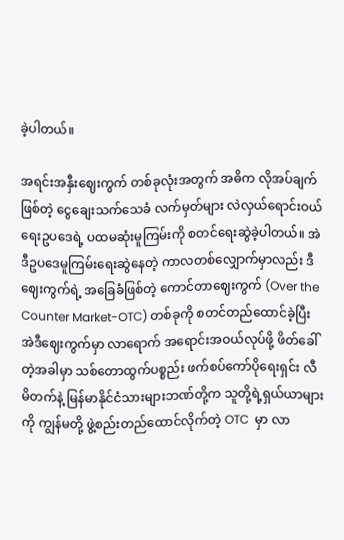ခဲ့ပါတယ်။

အရင်းအနှီးဈေးကွက် တစ်ခုလုံးအတွက် အဓိက လိုအပ်ချက်ဖြစ်တဲ့ ငွေချေးသက်သေခံ လက်မှတ်များ လဲလှယ်ရောင်းဝယ်ရေးဥပဒေရဲ့ ပထမဆုံးမူကြမ်းကို စတင်ရေးဆွဲခဲ့ပါတယ်။ အဲဒီဥပဒေမူကြမ်းရေးဆွဲနေတဲ့ ကာလတစ်လျှောက်မှာလည်း ဒီဈေးကွက်ရဲ့ အခြေခံဖြစ်တဲ့ ကောင်တာဈေးကွက် (Over the Counter Market-OTC) တစ်ခုကို စတင်တည်ထောင်ခဲ့ပြီး အဲဒီဈေးကွက်မှာ လာရောက် အရောင်းအဝယ်လုပ်ဖို့ ဖိတ်ခေါ်တဲ့အခါမှာ သစ်တောထွက်ပစ္စည်း ဖက်စပ်ကော်ပိုရေးရှင်း လီမိတက်နဲ့ မြန်မာနိုင်ငံသားများဘဏ်တို့က သူတို့ရဲ့ရှယ်ယာများကို ကျွန်မတို့ ဖွဲ့စည်းတည်ထောင်လိုက်တဲ့ OTC  မှာ လာ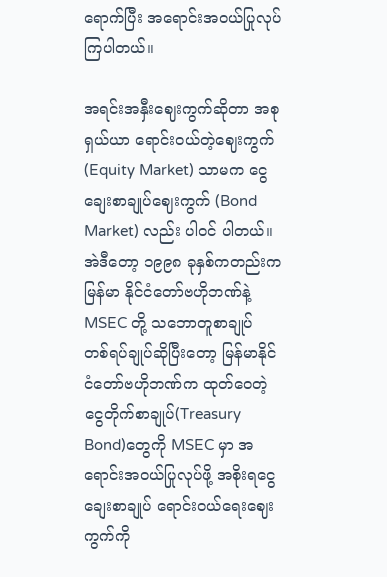ရောက်ပြီး အရောင်းအဝယ်ပြုလုပ်ကြပါတယ်။

အရင်းအနှီးဈေးကွက်ဆိုတာ အစုရှယ်ယာ ရောင်းဝယ်တဲ့ဈေးကွက် (Equity Market) သာမက ငွေချေးစာချုပ်ဈေးကွက် (Bond Market) လည်း ပါဝင် ပါတယ်။ အဲဒီတော့ ၁၉၉၈ ခုနှစ်ကတည်းက မြန်မာ နိုင်ငံတော်ဗဟိုဘဏ်နဲ့ MSEC တို့ သဘောတူစာချုပ် တစ်ရပ်ချုပ်ဆိုပြီးတော့ မြန်မာနိုင်ငံတော်ဗဟိုဘဏ်က ထုတ်ဝေတဲ့ ငွေတိုက်စာချုပ်(Treasury Bond)တွေကို MSEC မှာ အရောင်းအဝယ်ပြုလုပ်ဖို့ အစိုးရငွေချေးစာချုပ် ရောင်းဝယ်ရေးဈေးကွက်ကို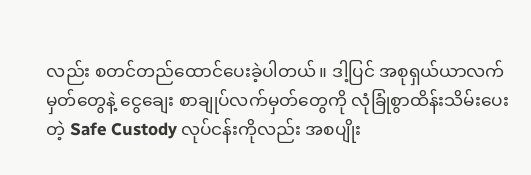လည်း စတင်တည်ထောင်ပေးခဲ့ပါတယ်။ ဒါ့ပြင် အစုရှယ်ယာလက်မှတ်တွေနဲ့ ငွေချေး စာချုပ်လက်မှတ်တွေကို လုံခြုံစွာထိန်းသိမ်းပေးတဲ့ Safe Custody လုပ်ငန်းကိုလည်း အစပျိုး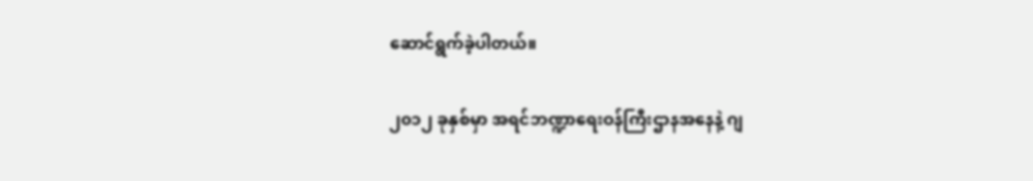ဆောင်ရွက်ခဲ့ပါတယ်။

၂၀၁၂ ခုနှစ်မှာ အရင်ဘဏ္ဍာရေးဝန်ကြီးဌာနအနေနဲ့ ဂျ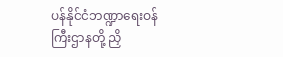ပန်နိုင်ငံဘဏ္ဍာရေးဝန်ကြီးဌာနတို့ ညှိ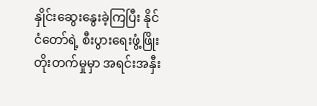နှိုင်းဆွေးနွေးခဲ့ကြပြီး နိုင်ငံတော်ရဲ့ စီးပွားရေးဖွံ့ဖြိုးတိုးတက်မှုမှာ အရင်းအနှီး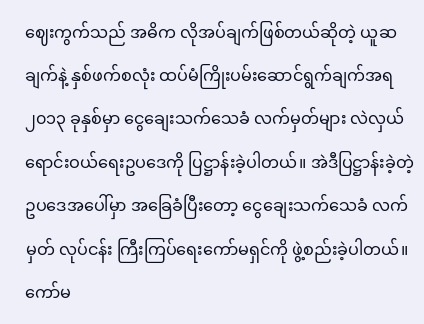ဈေးကွက်သည် အဓိက လိုအပ်ချက်ဖြစ်တယ်ဆိုတဲ့ ယူဆချက်နဲ့ နှစ်ဖက်စလုံး ထပ်မံကြိုးပမ်းဆောင်ရွက်ချက်အရ ၂၀၁၃ ခုနှစ်မှာ ငွေချေးသက်သေခံ လက်မှတ်များ လဲလှယ်ရောင်းဝယ်ရေးဥပဒေကို ပြဋ္ဌာန်းခဲ့ပါတယ်။ အဲဒီပြဋ္ဌာန်းခဲ့တဲ့ ဥပဒေအပေါ်မှာ အခြေခံပြီးတော့ ငွေချေးသက်သေခံ လက်မှတ် လုပ်ငန်း ကြီးကြပ်ရေးကော်မရှင်ကို ဖွဲ့စည်းခဲ့ပါတယ်။ ကော်မ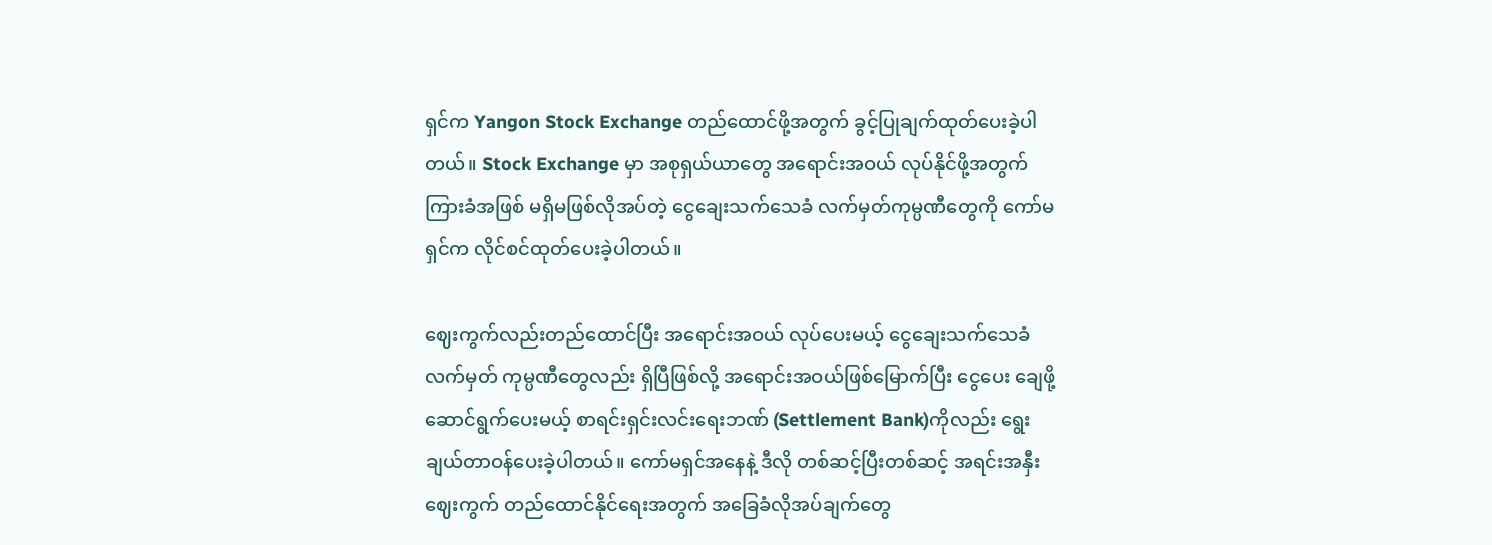ရှင်က Yangon Stock Exchange တည်ထောင်ဖို့အတွက် ခွင့်ပြုချက်ထုတ်ပေးခဲ့ပါတယ်။ Stock Exchange မှာ အစုရှယ်ယာတွေ အရောင်းအဝယ် လုပ်နိုင်ဖို့အတွက် ကြားခံအဖြစ် မရှိမဖြစ်လိုအပ်တဲ့ ငွေချေးသက်သေခံ လက်မှတ်ကုမ္ပဏီတွေကို ကော်မရှင်က လိုင်စင်ထုတ်ပေးခဲ့ပါတယ်။

ဈေးကွက်လည်းတည်ထောင်ပြီး အရောင်းအဝယ် လုပ်ပေးမယ့် ငွေချေးသက်သေခံလက်မှတ် ကုမ္ပဏီတွေလည်း ရှိပြီဖြစ်လို့ အရောင်းအဝယ်ဖြစ်မြောက်ပြီး ငွေပေး ချေဖို့ ဆောင်ရွက်ပေးမယ့် စာရင်းရှင်းလင်းရေးဘဏ် (Settlement Bank)ကိုလည်း ရွေးချယ်တာဝန်ပေးခဲ့ပါတယ်။ ကော်မရှင်အနေနဲ့ ဒီလို တစ်ဆင့်ပြီးတစ်ဆင့် အရင်းအနှီးဈေးကွက် တည်ထောင်နိုင်ရေးအတွက် အခြေခံလိုအပ်ချက်တွေ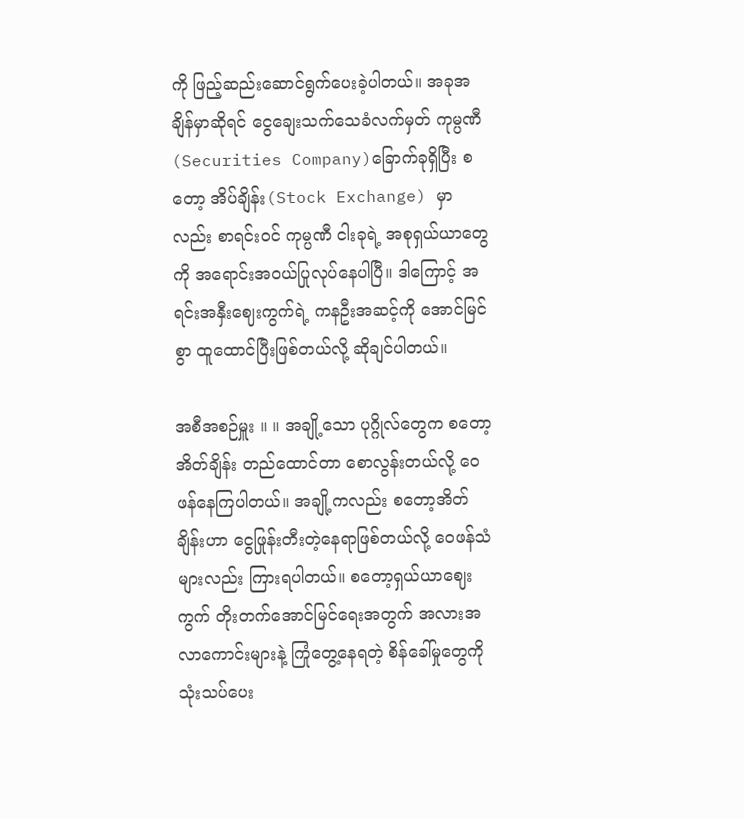ကို ဖြည့်ဆည်းဆောင်ရွက်ပေးခဲ့ပါတယ်။ အခုအချိန်မှာဆိုရင် ငွေချေးသက်သေခံလက်မှတ် ကုမ္ပဏီ(Securities Company)ခြောက်ခုရှိပြီး စတော့ အိပ်ချိန်း(Stock Exchange) မှာလည်း စာရင်းဝင် ကုမ္ပဏီ ငါးခုရဲ့ အစုရှယ်ယာတွေကို အရောင်းအဝယ်ပြုလုပ်နေပါပြီ။ ဒါကြောင့် အရင်းအနှီးဈေးကွက်ရဲ့ ကနဦးအဆင့်ကို အောင်မြင်စွာ ထူထောင်ပြီးဖြစ်တယ်လို့ ဆိုချင်ပါတယ်။

အစီအစဉ်မှူး ။ ။ အချို့သော ပုဂ္ဂိုလ်တွေက စတော့အိတ်ချိန်း တည်ထောင်တာ စောလွန်းတယ်လို့ ဝေဖန်နေကြပါတယ်။ အချို့ကလည်း စတော့အိတ်ချိန်းဟာ ငွေဖြုန်းတီးတဲ့နေရာဖြစ်တယ်လို့ ဝေဖန်သံများလည်း ကြားရပါတယ်။ စတော့ရှယ်ယာဈေးကွက် တိုးတက်အောင်မြင်ရေးအတွက် အလားအလာကောင်းများနဲ့ ကြုံတွေ့နေရတဲ့ စိန်ခေါ်မှုတွေကို သုံးသပ်ပေး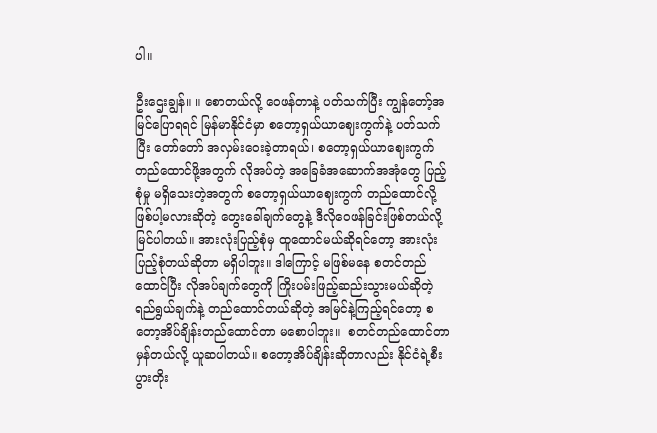ပါ။

ဦးဌေးချွန်။ ။ စောတယ်လို့ ဝေဖန်တာနဲ့ ပတ်သက်ပြီး ကျွန်တော့်အမြင်ပြောရရင် မြန်မာနိုင်ငံမှာ စတော့ရှယ်ယာဈေးကွက်နဲ့ ပတ်သက်ပြီး တော်တော် အလှမ်းဝေးခဲ့တာရယ်၊ စတော့ရှယ်ယာဈေးကွက် တည်ထောင်ဖို့အတွက် လိုအပ်တဲ့ အခြေခံအဆောက်အအုံတွေ ပြည့်စုံမှု မရှိသေးတဲ့အတွက် စတော့ရှယ်ယာဈေးကွက် တည်ထောင်လို့ ဖြစ်ပါ့မလားဆိုတဲ့ တွေးခေါ်ချက်တွေနဲ့ ဒီလိုဝေဖန်ခြင်းဖြစ်တယ်လို့ မြင်ပါတယ်။ အားလုံးပြည့်စုံမှ ထူထောင်မယ်ဆိုရင်တော့ အားလုံးပြည့်စုံတယ်ဆိုတာ မရှိပါဘူး။ ဒါကြောင့် မဖြစ်မနေ စတင်တည်ထောင်ပြီး လိုအပ်ချက်တွေကို ကြိုးပမ်းဖြည့်ဆည်းသွားမယ်ဆိုတဲ့ ရည်ရွယ်ချက်နဲ့ တည်ထောင်တယ်ဆိုတဲ့ အမြင်နဲ့ကြည့်ရင်တော့ စတော့အိပ်ချိန်းတည်ထောင်တာ မစောပါဘူး။  စတင်တည်ထောင်တာ မှန်တယ်လို့ ယူဆပါတယ်။ စတော့အိပ်ချိန်းဆိုတာလည်း နိုင်ငံရဲ့စီးပွားတိုး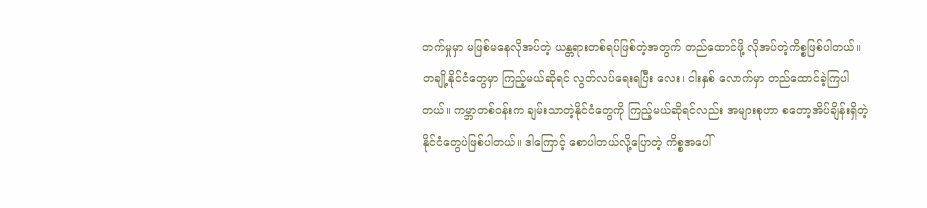တက်မှုမှာ မဖြစ်မနေလိုအပ်တဲ့ ယန္တရားတစ်ရပ်ဖြစ်တဲ့အတွက် တည်ထောင်ဖို့ လိုအပ်တဲ့ကိစ္စဖြစ်ပါတယ်။ တချို့နိုင်ငံတွေမှာ ကြည့်မယ်ဆိုရင် လွတ်လပ်ရေးရပြီး လေး၊ ငါးနှစ် လောက်မှာ တည်ထောင်ခဲ့ကြပါတယ်။ ကမ္ဘာတစ်ဝန်းက ချမ်းသာတဲ့နိုင်ငံတွေကို ကြည့်မယ်ဆိုရင်လည်း အများစုဟာ စတော့အိပ်ချိန်းရှိတဲ့ နိုင်ငံတွေပဲဖြစ်ပါတယ်။ ဒါကြောင့် စောပါတယ်လို့ပြောတဲ့ ကိစ္စအပေါ်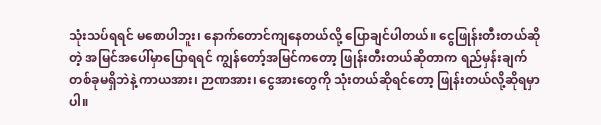သုံးသပ်ရရင် မစောပါဘူး၊ နောက်တောင်ကျနေတယ်လို့ ပြောချင်ပါတယ်။ ငွေဖြုန်းတီးတယ်ဆိုတဲ့ အမြင်အပေါ်မှာပြောရရင် ကျွန်တော့်အမြင်ကတော့ ဖြုန်းတီးတယ်ဆိုတာက ရည်မှန်းချက်တစ်ခုမရှိဘဲနဲ့ ကာယအား၊ ဉာဏအား၊ ငွေအားတွေကို သုံးတယ်ဆိုရင်တော့ ဖြုန်းတယ်လို့ဆိုရမှာပါ။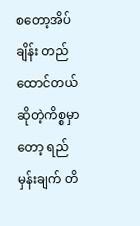စတော့အိပ်ချိန်း တည်ထောင်တယ်ဆိုတဲ့ကိစ္စမှာတော့ ရည်မှန်းချက် တိ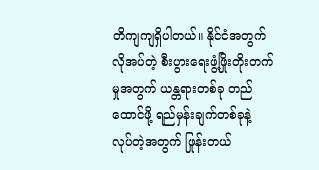တိကျကျရှိပါတယ်။ နိုင်ငံအတွက် လိုအပ်တဲ့ စီးပွားရေးဖွံ့ဖြိုးတိုးတက်မှုအတွက် ယန္တရားတစ်ခု တည်ထောင်ဖို့ ရည်မှန်းချက်တစ်ခုနဲ့ လုပ်တဲ့အတွက် ဖြုန်းတယ်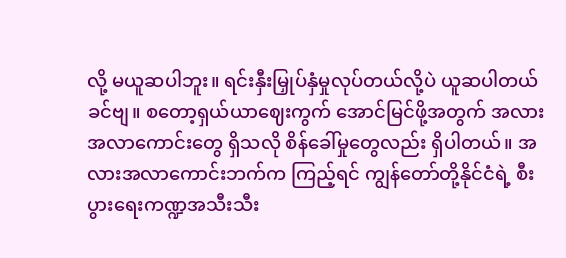လို့ မယူဆပါဘူး။ ရင်းနှီးမြှုပ်နှံမှုလုပ်တယ်လို့ပဲ ယူဆပါတယ်ခင်ဗျ။ စတော့ရှယ်ယာဈေးကွက် အောင်မြင်ဖို့အတွက် အလားအလာကောင်းတွေ ရှိသလို စိန်ခေါ်မှုတွေလည်း ရှိပါတယ်။ အလားအလာကောင်းဘက်က ကြည့်ရင် ကျွန်တော်တို့နိုင်ငံရဲ့ စီးပွားရေးကဏ္ဍအသီးသီး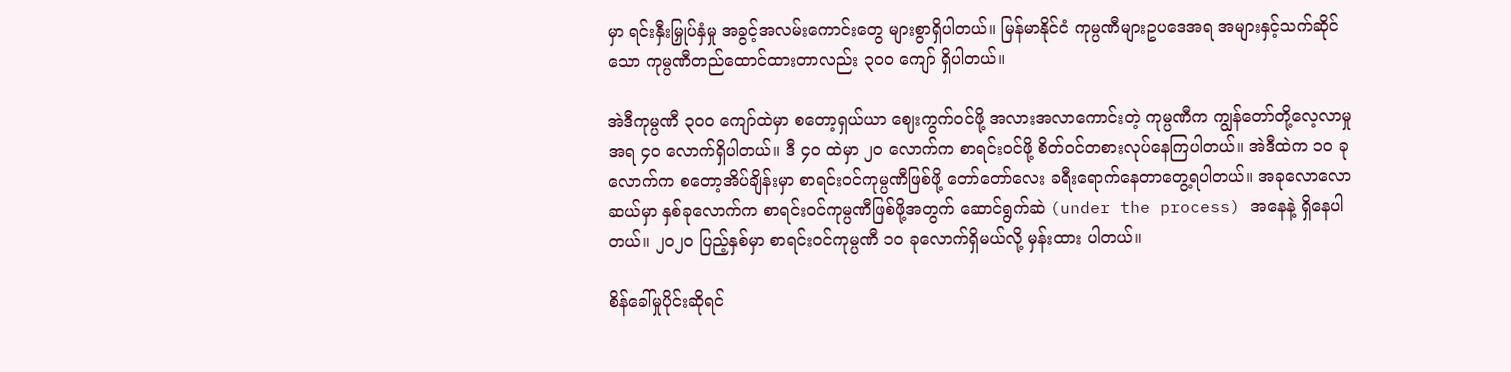မှာ ရင်းနှီးမြှုပ်နှံမှု အခွင့်အလမ်းကောင်းတွေ များစွာရှိပါတယ်။ မြန်မာနိုင်ငံ ကုမ္ပဏီများဥပဒေအရ အများနှင့်သက်ဆိုင်သော ကုမ္ပဏီတည်ထောင်ထားတာလည်း ၃၀ဝ ကျော် ရှိပါတယ်။

အဲဒီကုမ္ပဏီ ၃၀ဝ ကျော်ထဲမှာ စတော့ရှယ်ယာ ဈေးကွက်ဝင်ဖို့ အလားအလာကောင်းတဲ့ ကုမ္ပဏီက ကျွန်တော်တို့လေ့လာမှုအရ ၄၀ လောက်ရှိပါတယ်။ ဒီ ၄၀ ထဲမှာ ၂၀ လောက်က စာရင်းဝင်ဖို့ စိတ်ဝင်တစားလုပ်နေကြပါတယ်။ အဲဒီထဲက ၁၀ ခုလောက်က စတော့အိပ်ချိန်းမှာ စာရင်းဝင်ကုမ္ပဏီဖြစ်ဖို့ တော်တော်လေး ခရီးရောက်နေတာတွေ့ရပါတယ်။ အခုလောလောဆယ်မှာ နှစ်ခုလောက်က စာရင်းဝင်ကုမ္ပဏီဖြစ်ဖို့အတွက် ဆောင်ရွက်ဆဲ (under the process) အနေနဲ့ ရှိနေပါတယ်။ ၂၀၂၀ ပြည့်နှစ်မှာ စာရင်းဝင်ကုမ္ပဏီ ၁၀ ခုလောက်ရှိမယ်လို့ မှန်းထား ပါတယ်။

စိန်ခေါ်မှုပိုင်းဆိုရင်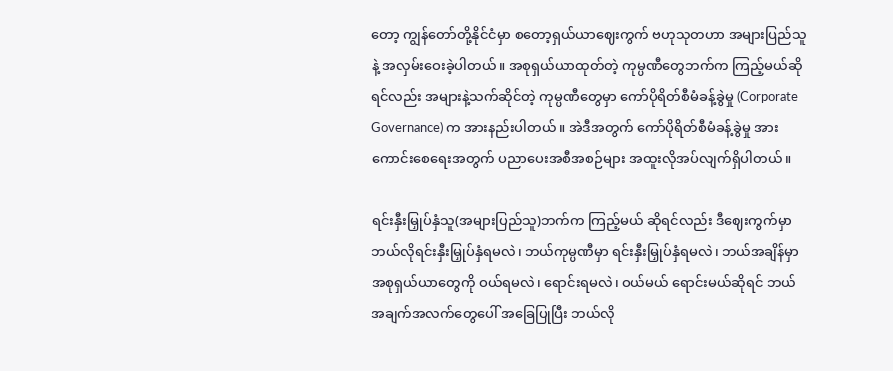တော့ ကျွန်တော်တို့နိုင်ငံမှာ စတော့ရှယ်ယာဈေးကွက် ဗဟုသုတဟာ အများပြည်သူနဲ့ အလှမ်းဝေးခဲ့ပါတယ်။ အစုရှယ်ယာထုတ်တဲ့ ကုမ္ပဏီတွေဘက်က ကြည့်မယ်ဆိုရင်လည်း အများနဲ့သက်ဆိုင်တဲ့ ကုမ္ပဏီတွေမှာ ကော်ပိုရိတ်စီမံခန့်ခွဲမှု (Corporate Governance) က အားနည်းပါတယ်။ အဲဒီအတွက် ကော်ပိုရိတ်စီမံခန့်ခွဲမှု အားကောင်းစေရေးအတွက် ပညာပေးအစီအစဉ်များ အထူးလိုအပ်လျက်ရှိပါတယ်။

ရင်းနှီးမြှုပ်နှံသူ(အများပြည်သူ)ဘက်က ကြည့်မယ် ဆိုရင်လည်း ဒီဈေးကွက်မှာ ဘယ်လိုရင်းနှီးမြှုပ်နှံရမလဲ၊ ဘယ်ကုမ္ပဏီမှာ ရင်းနှီးမြှုပ်နှံရမလဲ၊ ဘယ်အချိန်မှာ အစုရှယ်ယာတွေကို ဝယ်ရမလဲ၊ ရောင်းရမလဲ၊ ဝယ်မယ် ရောင်းမယ်ဆိုရင် ဘယ်အချက်အလက်တွေပေါ် အခြေပြုပြီး ဘယ်လို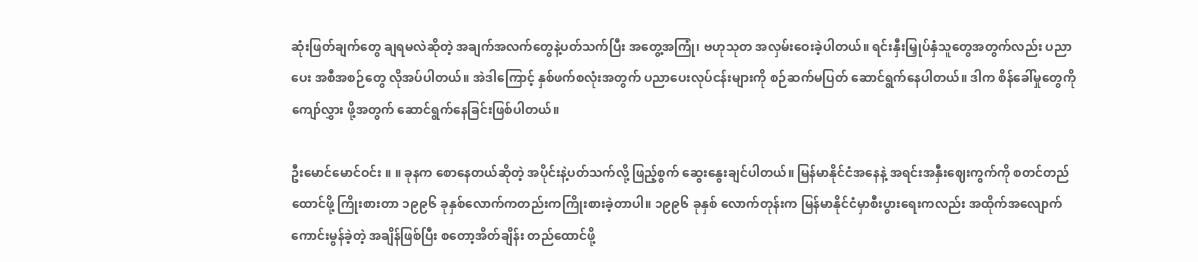ဆုံးဖြတ်ချက်တွေ ချရမလဲဆိုတဲ့ အချက်အလက်တွေနဲ့ပတ်သက်ပြီး အတွေ့အကြုံ၊ ဗဟုသုတ အလှမ်းဝေးခဲ့ပါတယ်။ ရင်းနှီးမြှုပ်နှံသူတွေအတွက်လည်း ပညာပေး အစီအစဉ်တွေ လိုအပ်ပါတယ်။ အဲဒါကြောင့် နှစ်ဖက်စလုံးအတွက် ပညာပေးလုပ်ငန်းများကို စဉ်ဆက်မပြတ် ဆောင်ရွက်နေပါတယ်။ ဒါက စိန်ခေါ်မှုတွေကို ကျော်လွှား ဖို့အတွက် ဆောင်ရွက်နေခြင်းဖြစ်ပါတယ်။

ဦးမောင်မောင်ဝင်း ။ ။ ခုနက စောနေတယ်ဆိုတဲ့ အပိုင်းနဲ့ပတ်သက်လို့ ဖြည့်စွက် ဆွေးနွေးချင်ပါတယ်။ မြန်မာနိုင်ငံအနေနဲ့ အရင်းအနှီးဈေးကွက်ကို စတင်တည်ထောင်ဖို့ ကြိုးစားတာ ၁၉၉၆ ခုနှစ်လောက်ကတည်းကကြိုးစားခဲ့တာပါ။ ၁၉၉၆ ခုနှစ် လောက်တုန်းက မြန်မာနိုင်ငံမှာစီးပွားရေးကလည်း အထိုက်အလျောက်ကောင်းမွန်ခဲ့တဲ့ အချိန်ဖြစ်ပြီး စတော့အိတ်ချိန်း တည်ထောင်ဖို့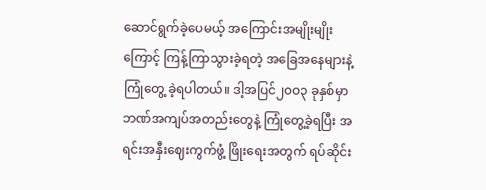ဆောင်ရွက်ခဲ့ပေမယ့် အကြောင်းအမျိုးမျိုးကြောင့် ကြန့်ကြာသွားခဲ့ရတဲ့ အခြေအနေများနဲ့ ကြုံတွေ့ ခဲ့ရပါတယ်။ ဒါ့အပြင်၂၀ဝ၃ ခုနှစ်မှာ ဘဏ်အကျပ်အတည်းတွေနဲ့ ကြုံတွေ့ခဲ့ရပြီး အရင်းအနှီးဈေးကွက်ဖွံ့ ဖြိုးရေးအတွက် ရပ်ဆိုင်း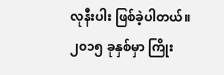လုနီးပါး ဖြစ်ခဲ့ပါတယ်။ ၂၀၁၅ ခုနှစ်မှာ ကြိုး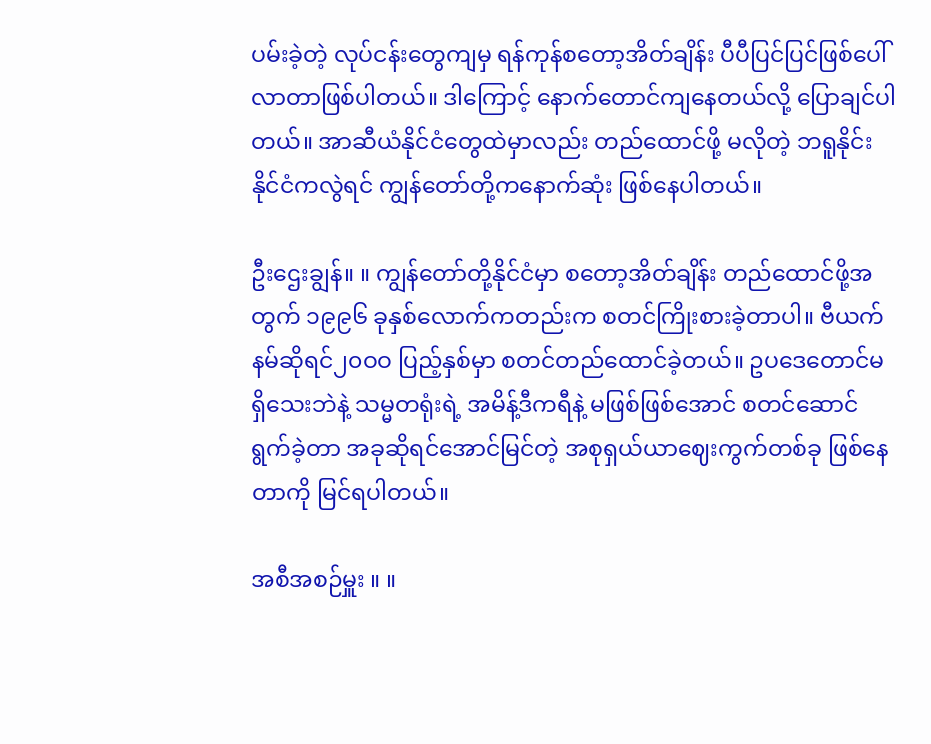ပမ်းခဲ့တဲ့ လုပ်ငန်းတွေကျမှ ရန်ကုန်စတော့အိတ်ချိန်း ပီပီပြင်ပြင်ဖြစ်ပေါ်လာတာဖြစ်ပါတယ်။ ဒါကြောင့် နောက်တောင်ကျနေတယ်လို့ ပြောချင်ပါတယ်။ အာဆီယံနိုင်ငံတွေထဲမှာလည်း တည်ထောင်ဖို့ မလိုတဲ့ ဘရူနိုင်းနိုင်ငံကလွဲရင် ကျွန်တော်တို့ကနောက်ဆုံး ဖြစ်နေပါတယ်။

ဦးဌေးချွန်။ ။ ကျွန်တော်တို့နိုင်ငံမှာ စတော့အိတ်ချိန်း တည်ထောင်ဖို့အတွက် ၁၉၉၆ ခုနှစ်လောက်ကတည်းက စတင်ကြိုးစားခဲ့တာပါ။ ဗီယက်နမ်ဆိုရင်၂၀ဝဝ ပြည့်နှစ်မှာ စတင်တည်ထောင်ခဲ့တယ်။ ဥပဒေတောင်မရှိသေးဘဲနဲ့ သမ္မတရုံးရဲ့ အမိန့်ဒီကရီနဲ့ မဖြစ်ဖြစ်အောင် စတင်ဆောင်ရွက်ခဲ့တာ အခုဆိုရင်အောင်မြင်တဲ့ အစုရှယ်ယာဈေးကွက်တစ်ခု ဖြစ်နေတာကို မြင်ရပါတယ်။

အစီအစဉ်မှူး ။ ။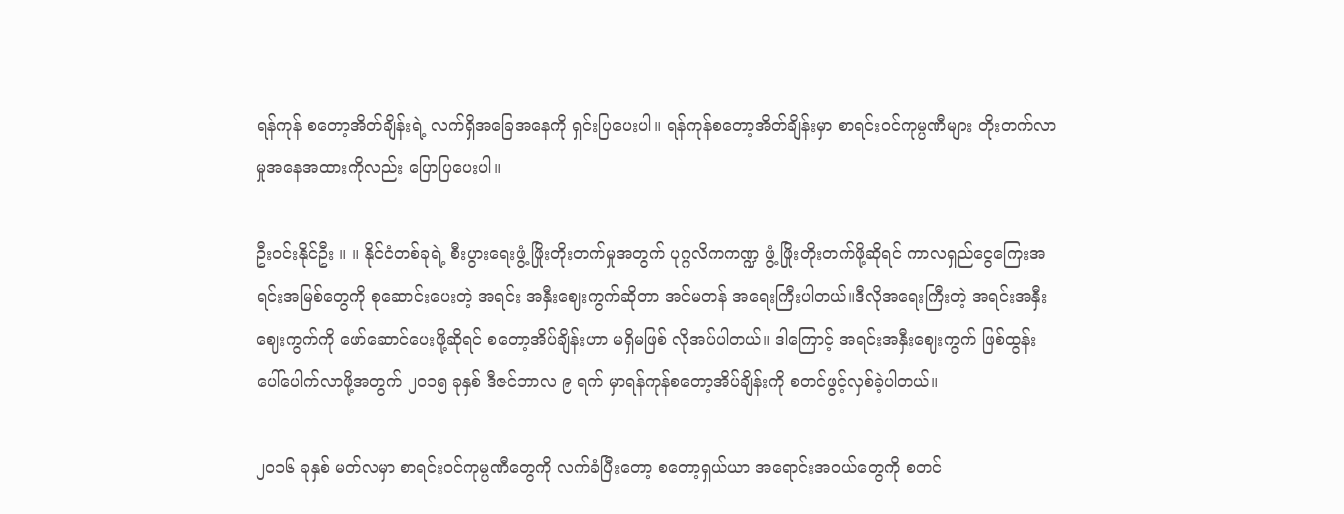ရန်ကုန် စတော့အိတ်ချိန်းရဲ့ လက်ရှိအခြေအနေကို ရှင်းပြပေးပါ။ ရန်ကုန်စတော့အိတ်ချိန်းမှာ စာရင်းဝင်ကုမ္ပဏီများ တိုးတက်လာမှုအနေအထားကိုလည်း ပြောပြပေးပါ။

ဦးဝင်းနိုင်ဦး ။ ။ နိုင်ငံတစ်ခုရဲ့ စီးပွားရေးဖွံ့ ဖြိုးတိုးတက်မှုအတွက် ပုဂ္ဂလိကကဏ္ဍ ဖွံ့ ဖြိုးတိုးတက်ဖို့ဆိုရင် ကာလရှည်ငွေကြေးအရင်းအမြစ်တွေကို စုဆောင်းပေးတဲ့ အရင်း အနှီးဈေးကွက်ဆိုတာ အင်မတန် အရေးကြီးပါတယ်။ဒီလိုအရေးကြီးတဲ့ အရင်းအနှီးဈေးကွက်ကို ဖော်ဆောင်ပေးဖို့ဆိုရင် စတော့အိပ်ချိန်းဟာ မရှိမဖြစ် လိုအပ်ပါတယ်။ ဒါကြောင့် အရင်းအနှီးဈေးကွက် ဖြစ်ထွန်း ပေါ်ပေါက်လာဖို့အတွက် ၂၀၁၅ ခုနှစ် ဒီဇင်ဘာလ ၉ ရက် မှာရန်ကုန်စတော့အိပ်ချိန်းကို စတင်ဖွင့်လှစ်ခဲ့ပါတယ်။

၂၀၁၆ ခုနှစ် မတ်လမှာ စာရင်းဝင်ကုမ္ပဏီတွေကို လက်ခံပြီးတော့ စတော့ရှယ်ယာ အရောင်းအဝယ်တွေကို စတင်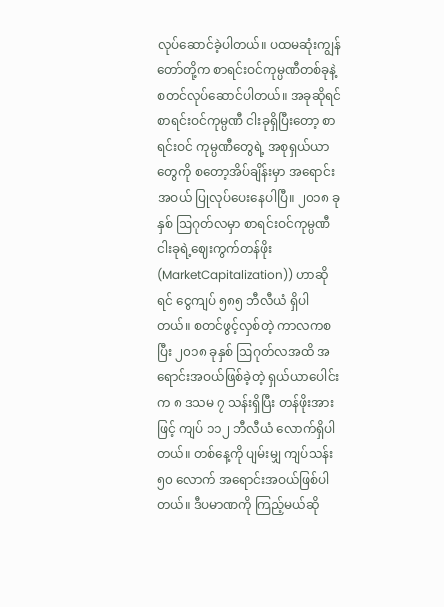လုပ်ဆောင်ခဲ့ပါတယ်။ ပထမဆုံးကျွန်တော်တို့က စာရင်းဝင်ကုမ္ပဏီတစ်ခုနဲ့ စတင်လုပ်ဆောင်ပါတယ်။ အခုဆိုရင် စာရင်းဝင်ကုမ္ပဏီ ငါးခုရှိပြီးတော့ စာရင်းဝင် ကုမ္ပဏီတွေရဲ့ အစုရှယ်ယာတွေကို စတော့အိပ်ချိန်းမှာ အရောင်းအဝယ် ပြုလုပ်ပေးနေပါပြီ။ ၂၀၁၈ ခုနှစ် ဩဂုတ်လမှာ စာရင်းဝင်ကုမ္ပဏီ ငါးခုရဲ့ဈေးကွက်တန်ဖိုး (MarketCapitalization)) ဟာဆိုရင် ငွေကျပ် ၅၈၅ ဘီလီယံ ရှိပါ တယ်။ စတင်ဖွင့်လှစ်တဲ့ ကာလကစပြီး ၂၀၁၈ ခုနှစ် ဩဂုတ်လအထိ အရောင်းအဝယ်ဖြစ်ခဲ့တဲ့ ရှယ်ယာပေါင်းက ၈ ဒသမ ၇ သန်းရှိပြီး တန်ဖိုးအားဖြင့် ကျပ် ၁၁၂ ဘီလီယံ လောက်ရှိပါတယ်။ တစ်နေ့ကို ပျမ်းမျှ ကျပ်သန်း ၅၀ လောက် အရောင်းအဝယ်ဖြစ်ပါတယ်။ ဒီပမာဏကို ကြည့်မယ်ဆို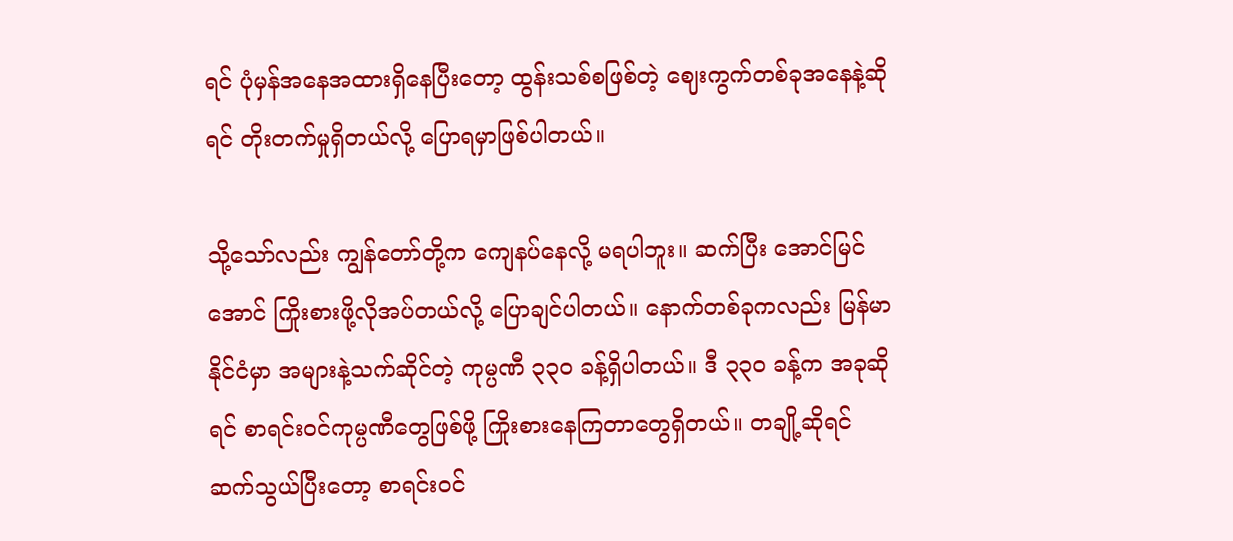ရင် ပုံမှန်အနေအထားရှိနေပြီးတော့ ထွန်းသစ်စဖြစ်တဲ့ ဈေးကွက်တစ်ခုအနေနဲ့ဆိုရင် တိုးတက်မှုရှိတယ်လို့ ပြောရမှာဖြစ်ပါတယ်။

သို့သော်လည်း ကျွန်တော်တို့က ကျေနပ်နေလို့ မရပါဘူး။ ဆက်ပြီး အောင်မြင်အောင် ကြိုးစားဖို့လိုအပ်တယ်လို့ ပြောချင်ပါတယ်။ နောက်တစ်ခုကလည်း မြန်မာနိုင်ငံမှာ အများနဲ့သက်ဆိုင်တဲ့ ကုမ္ပဏီ ၃၃၀ ခန့်ရှိပါတယ်။ ဒီ ၃၃၀ ခန့်က အခုဆိုရင် စာရင်းဝင်ကုမ္ပဏီတွေဖြစ်ဖို့ ကြိုးစားနေကြတာတွေရှိတယ်။ တချို့ဆိုရင် ဆက်သွယ်ပြီးတော့ စာရင်းဝင်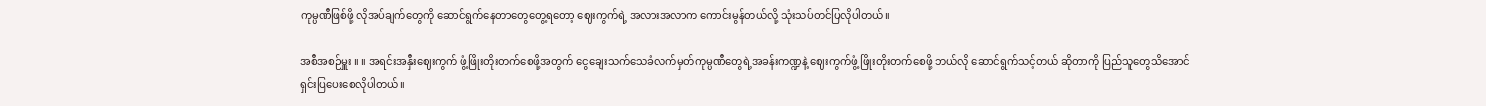ကုမ္ပဏီဖြစ်ဖို့ လိုအပ်ချက်တွေကို ဆောင်ရွက်နေတာတွေတွေ့ရတော့ ဈေးကွက်ရဲ့ အလားအလာက ကောင်းမွန်တယ်လို့ သုံးသပ်တင်ပြလိုပါတယ်။

အစီအစဉ်မှူး ။ ။ အရင်းအနှီးဈေးကွက် ဖွံ့ဖြိုးတိုးတက်စေဖို့အတွက် ငွေချေးသက်သေခံလက်မှတ်ကုမ္ပဏီတွေရဲ့အခန်းကဏ္ဍနဲ့ ဈေးကွက်ဖွံ့ ဖြိုးတိုးတက်စေဖို့ ဘယ်လို ဆောင်ရွက်သင့်တယ် ဆိုတာကို ပြည်သူတွေသိအောင် ရှင်းပြပေးစေလိုပါတယ်။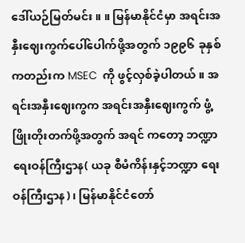ဒေါ်ယဉ်မြတ်မင်း ။ ။ မြန်မာနိုင်ငံမှာ အရင်းအနှီးဈေးကွက်ပေါ်ပေါက်ဖို့အတွက် ၁၉၉၆ ခုနှစ် ကတည်းက MSEC  ကို ဖွင့်လှစ်ခဲ့ပါတယ်။ အရင်းအနှီးဈေးကွက အရင်းအနှီးဈေးကွက် ဖွံ့ဖြိုးတိုးတက်ဖို့အတွက် အရင် ကတော့ ဘဏ္ဍာရေးဝန်ကြီးဌာန( ယခု စီမံကိန်းနှင့်ဘဏ္ဍာ ရေးဝန်ကြီးဌာန)၊ မြန်မာနိုင်ငံတော်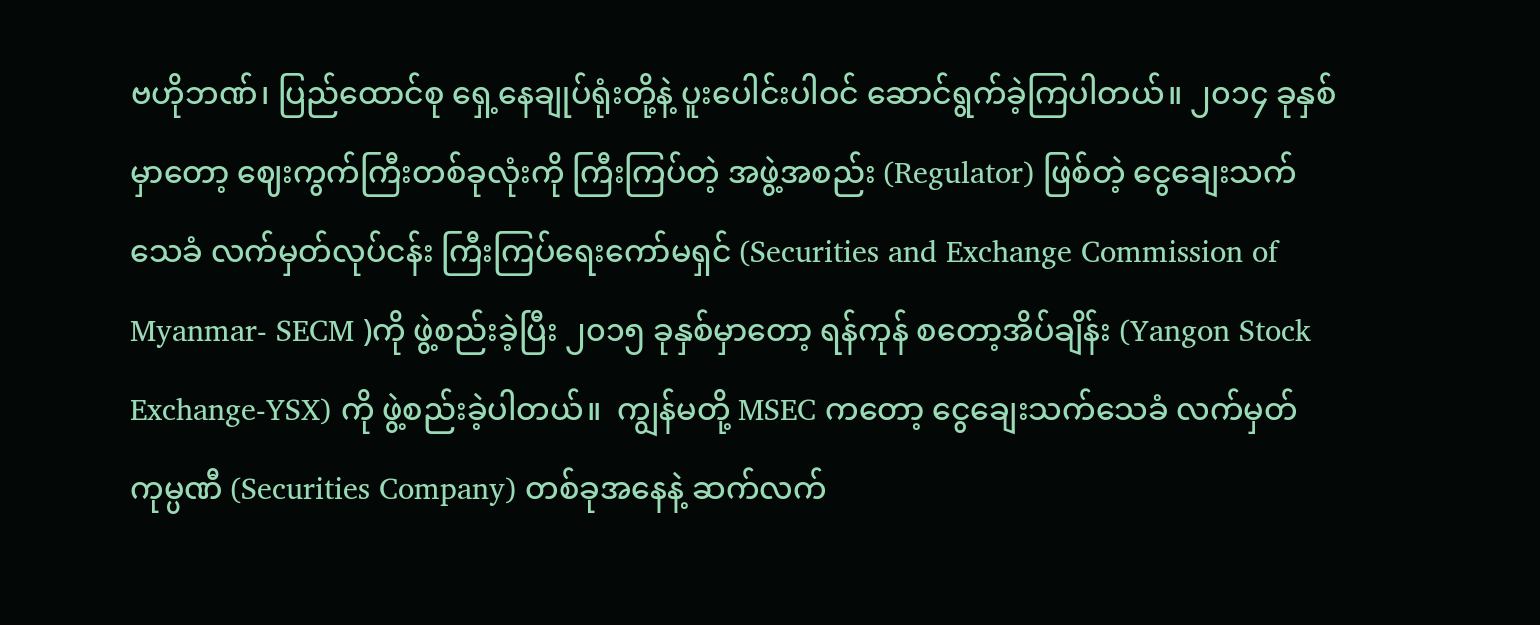ဗဟိုဘဏ်၊ ပြည်ထောင်စု ရှေ့နေချုပ်ရုံးတို့နဲ့ ပူးပေါင်းပါဝင် ဆောင်ရွက်ခဲ့ကြပါတယ်။ ၂၀၁၄ ခုနှစ်မှာတော့ ဈေးကွက်ကြီးတစ်ခုလုံးကို ကြီးကြပ်တဲ့ အဖွဲ့အစည်း (Regulator) ဖြစ်တဲ့ ငွေချေးသက်သေခံ လက်မှတ်လုပ်ငန်း ကြီးကြပ်ရေးကော်မရှင် (Securities and Exchange Commission of Myanmar- SECM )ကို ဖွဲ့စည်းခဲ့ပြီး ၂၀၁၅ ခုနှစ်မှာတော့ ရန်ကုန် စတော့အိပ်ချိန်း (Yangon Stock Exchange-YSX) ကို ဖွဲ့စည်းခဲ့ပါတယ်။  ကျွန်မတို့ MSEC ကတော့ ငွေချေးသက်သေခံ လက်မှတ်ကုမ္ပဏီ (Securities Company) တစ်ခုအနေနဲ့ ဆက်လက်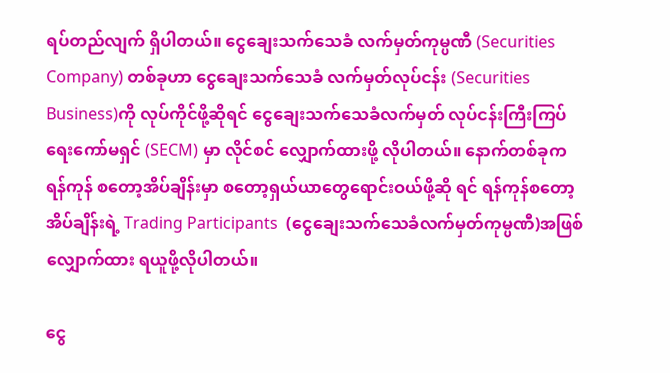ရပ်တည်လျက် ရှိပါတယ်။ ငွေချေးသက်သေခံ လက်မှတ်ကုမ္ပဏီ (Securities Company) တစ်ခုဟာ ငွေချေးသက်သေခံ လက်မှတ်လုပ်ငန်း (Securities Business)ကို လုပ်ကိုင်ဖို့ဆိုရင် ငွေချေးသက်သေခံလက်မှတ် လုပ်ငန်းကြီးကြပ်ရေးကော်မရှင် (SECM) မှာ လိုင်စင် လျှောက်ထားဖို့ လိုပါတယ်။ နောက်တစ်ခုက ရန်ကုန် စတော့အိပ်ချိန်းမှာ စတော့ရှယ်ယာတွေရောင်းဝယ်ဖို့ဆို ရင် ရန်ကုန်စတော့အိပ်ချိန်းရဲ့ Trading Participants  (ငွေချေးသက်သေခံလက်မှတ်ကုမ္ပဏီ)အဖြစ် လျှောက်ထား ရယူဖို့လိုပါတယ်။

ငွေ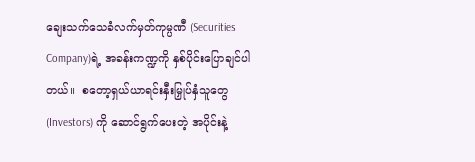ချေးသက်သေခံလက်မှတ်ကုမ္ပဏီ (Securities Company)ရဲ့ အခန်းကဏ္ဍကို နှစ်ပိုင်းပြောချင်ပါတယ်။  စတော့ရှယ်ယာရင်းနှီးမြှုပ်နှံသူတွေ (Investors) ကို ဆောင်ရွက်ပေးတဲ့ အပိုင်းနဲ့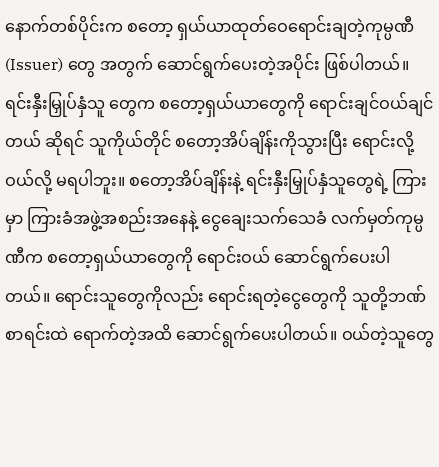နောက်တစ်ပိုင်းက စတော့ ရှယ်ယာထုတ်ဝေရောင်းချတဲ့ကုမ္ပဏီ (Issuer) တွေ အတွက် ဆောင်ရွက်ပေးတဲ့အပိုင်း ဖြစ်ပါတယ်။ ရင်းနှီးမြှုပ်နှံသူ တွေက စတော့ရှယ်ယာတွေကို ရောင်းချင်ဝယ်ချင်တယ် ဆိုရင် သူကိုယ်တိုင် စတော့အိပ်ချိန်းကိုသွားပြီး ရောင်းလို့ ဝယ်လို့ မရပါဘူး။ စတော့အိပ်ချိန်းနဲ့ ရင်းနှီးမြှုပ်နှံသူတွေရဲ့ ကြားမှာ ကြားခံအဖွဲ့အစည်းအနေနဲ့ ငွေချေးသက်သေခံ လက်မှတ်ကုမ္ပဏီက စတော့ရှယ်ယာတွေကို ရောင်းဝယ် ဆောင်ရွက်ပေးပါတယ်။ ရောင်းသူတွေကိုလည်း ရောင်းရတဲ့ငွေတွေကို သူတို့ဘဏ်စာရင်းထဲ ရောက်တဲ့အထိ ဆောင်ရွက်ပေးပါတယ်။ ဝယ်တဲ့သူတွေ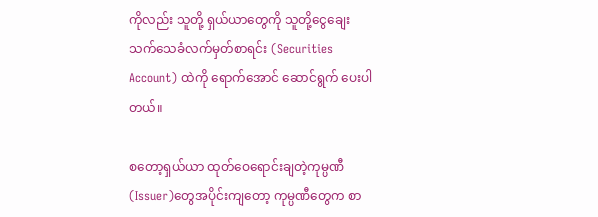ကိုလည်း သူတို့ ရှယ်ယာတွေကို သူတို့ငွေချေး သက်သေခံလက်မှတ်စာရင်း (Securities Account) ထဲကို ရောက်အောင် ဆောင်ရွက် ပေးပါတယ်။

စတော့ရှယ်ယာ ထုတ်ဝေရောင်းချတဲ့ကုမ္ပဏီ (Issuer)တွေအပိုင်းကျတော့ ကုမ္ပဏီတွေက စာ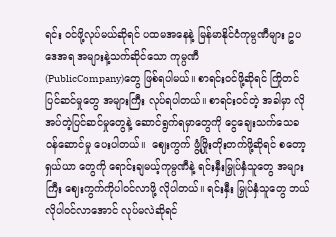ရင်း ဝင်ဖို့လုပ်မယ်ဆိုရင် ပထမအနေနဲ့ မြန်မာနိုင်ငံကုမ္ပဏီများ ဥပဒေအရ အများနဲ့သက်ဆိုင်သော ကုမ္ပဏီ           (PublicCompany)တွေ ဖြစ်ရပါမယ်။ စာရင်းဝင်ဖို့ဆိုရင် ကြိုတင် ပြင်ဆင်မှုတွေ အများကြီး လုပ်ရပါတယ်။ စာရင်းဝင်တဲ့ အခါမှာ လိုအပ်တဲ့ပြင်ဆင်မှုတွေနဲ့ ဆောင်ရွက်ရမှာတွေကို ငွေချေးသက်သေခ ဝန်ဆောင်မှု ပေးပါတယ်။  ဈေးကွက် ဖွံ့ဖြိုးတိုးတက်ဖို့ဆိုရင် စတော့ရှယ်ယာ တွေကို ရောင်းချမယ့်ကုမ္ပဏီနဲ့ ရင်းနှီးမြှုပ်နှံသူတွေ အများကြီး ဈေးကွက်ကိုပါဝင်လာဖို့ လိုပါတယ်။ ရင်းနှီး မြှုပ်နှံသူတွေ ဘယ်လိုပါဝင်လာအောင် လုပ်မလဲဆိုရင်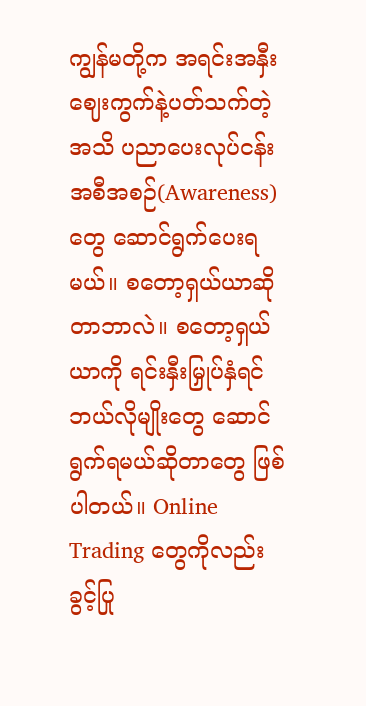ကျွန်မတို့က အရင်းအနှီးဈေးကွက်နဲ့ပတ်သက်တဲ့ အသိ ပညာပေးလုပ်ငန်း အစီအစဉ်(Awareness)တွေ ဆောင်ရွက်ပေးရမယ်။ စတော့ရှယ်ယာဆိုတာဘာလဲ။ စတော့ရှယ်ယာကို ရင်းနှီးမြှုပ်နှံရင် ဘယ်လိုမျိုးတွေ ဆောင်ရွက်ရမယ်ဆိုတာတွေ ဖြစ်ပါတယ်။ Online Trading တွေကိုလည်း ခွင့်ပြု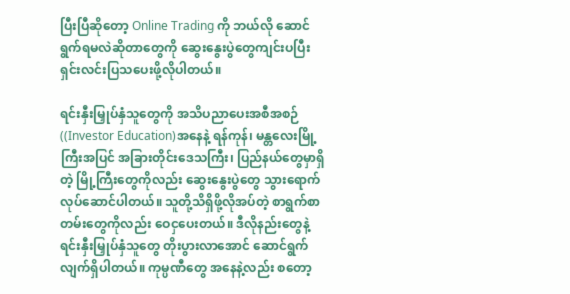ပြီးပြီဆိုတော့ Online Trading ကို ဘယ်လို ဆောင်ရွက်ရမလဲဆိုတာတွေကို ဆွေးနွေးပွဲတွေကျင်းပပြီး ရှင်းလင်းပြသပေးဖို့လိုပါတယ်။

ရင်းနှီးမြှုပ်နှံသူတွေကို အသိပညာပေးအစီအစဉ် ((Investor Education)အနေနဲ့ ရန်ကုန်၊ မန္တလေးမြို့ကြီးအပြင် အခြားတိုင်းဒေသကြီး၊ ပြည်နယ်တွေမှာရှိတဲ့ မြို့ကြီးတွေကိုလည်း ဆွေးနွေးပွဲတွေ သွားရောက်လုပ်ဆောင်ပါတယ်။ သူတို့သိရှိဖို့လိုအပ်တဲ့ စာရွက်စာတမ်းတွေကိုလည်း ဝေငှပေးတယ်။ ဒီလိုနည်းတွေနဲ့ ရင်းနှီးမြှုပ်နှံသူတွေ တိုးပွားလာအောင် ဆောင်ရွက်လျက်ရှိပါတယ်။ ကုမ္ပဏီတွေ အနေနဲ့လည်း စတော့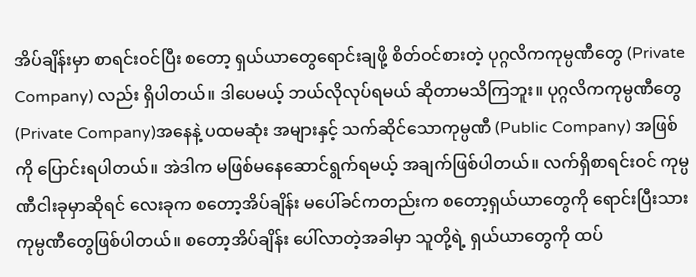အိပ်ချိန်းမှာ စာရင်းဝင်ပြီး စတော့ ရှယ်ယာတွေရောင်းချဖို့ စိတ်ဝင်စားတဲ့ ပုဂ္ဂလိကကုမ္ပဏီတွေ (Private Company) လည်း ရှိပါတယ်။ ဒါပေမယ့် ဘယ်လိုလုပ်ရမယ် ဆိုတာမသိကြဘူး။ ပုဂ္ဂလိကကုမ္ပဏီတွေ (Private Company)အနေနဲ့ ပထမဆုံး အများနှင့် သက်ဆိုင်သောကုမ္ပဏီ (Public Company) အဖြစ်ကို ပြောင်းရပါတယ်။ အဲဒါက မဖြစ်မနေဆောင်ရွက်ရမယ့် အချက်ဖြစ်ပါတယ်။ လက်ရှိစာရင်းဝင် ကုမ္ပဏီငါးခုမှာဆိုရင် လေးခုက စတော့အိပ်ချိန်း မပေါ်ခင်ကတည်းက စတော့ရှယ်ယာတွေကို ရောင်းပြီးသား ကုမ္ပဏီတွေဖြစ်ပါတယ်။ စတော့အိပ်ချိန်း ပေါ်လာတဲ့အခါမှာ သူတို့ရဲ့ ရှယ်ယာတွေကို ထပ်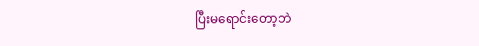ပြီးမရောင်းတော့ဘဲ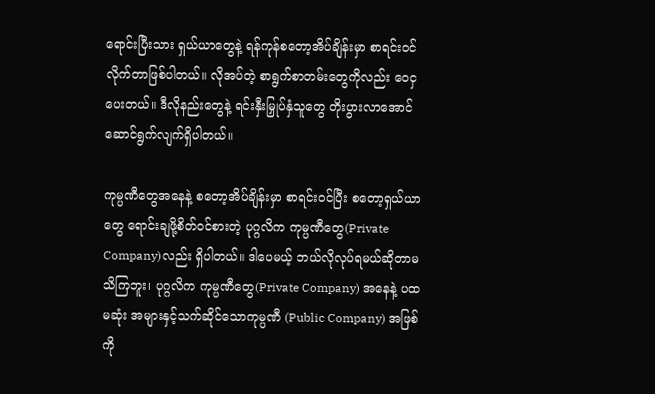ရောင်းပြီးသား ရှယ်ယာတွေနဲ့ ရန်ကုန်စတော့အိပ်ချိန်းမှာ စာရင်းဝင်လိုက်တာဖြစ်ပါတယ်။ လိုအပ်တဲ့ စာရွက်စာတမ်းတွေကိုလည်း ဝေငှပေးတယ်။ ဒီလိုနည်းတွေနဲ့ ရင်းနှီးမြှုပ်နှံသူတွေ တိုးပွားလာအောင် ဆောင်ရွက်လျက်ရှိပါတယ်။

ကုမ္ပဏီတွေအနေနဲ့ စတော့အိပ်ချိန်းမှာ စာရင်းဝင်ပြီး စတော့ရှယ်ယာတွေ ရောင်းချဖို့စိတ်ဝင်စားတဲ့ ပုဂ္ဂလိက ကုမ္ပဏီတွေ(Private Company)လည်း ရှိပါတယ်။ ဒါပေမယ့် ဘယ်လိုလုပ်ရမယ်ဆိုတာမသိကြဘူး၊ ပုဂ္ဂလိက ကုမ္ပဏီတွေ(Private Company) အနေနဲ့ ပထမဆုံး အများနှင့်သက်ဆိုင်သောကုမ္ပဏီ (Public Company) အဖြစ်ကို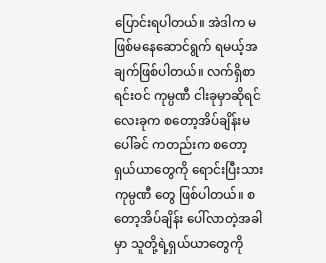ပြောင်းရပါတယ်။ အဲဒါက မဖြစ်မနေဆောင်ရွက် ရမယ့်အချက်ဖြစ်ပါတယ်။ လက်ရှိစာရင်းဝင် ကုမ္ပဏီ ငါးခုမှာဆိုရင် လေးခုက စတော့အိပ်ချိန်းမပေါ်ခင် ကတည်းက စတော့ရှယ်ယာတွေကို ရောင်းပြီးသားကုမ္ပဏီ တွေ ဖြစ်ပါတယ်။ စတော့အိပ်ချိန်း ပေါ်လာတဲ့အခါမှာ သူတို့ရဲ့ရှယ်ယာတွေကို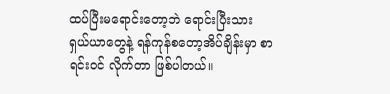ထပ်ပြီးမရောင်းတော့ဘဲ ရောင်းပြီးသား ရှယ်ယာတွေနဲ့ ရန်ကုန်စတော့အိပ်ချိန်းမှာ စာရင်းဝင် လိုက်တာ ဖြစ်ပါတယ်။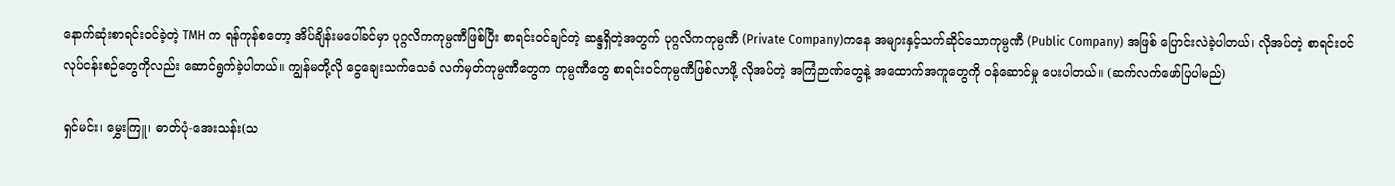နောက်ဆုံးစာရင်းဝင်ခဲ့တဲ့ TMH က ရန်ကုန်စတော့ အိပ်ချိန်းမပေါ်ခင်မှာ ပုဂ္ဂလိကကုမ္ပဏီဖြစ်ပြီး စာရင်းဝင်ချင်တဲ့ ဆန္ဒရှိတဲ့အတွက် ပုဂ္ဂလိကကုမ္ပဏီ (Private Company)ကနေ အများနှင့်သက်ဆိုင်သောကုမ္ပဏီ (Public Company) အဖြစ် ပြောင်းလဲခဲ့ပါတယ်၊ လိုအပ်တဲ့ စာရင်းဝင်လုပ်ငန်းစဉ်တွေကိုလည်း ဆောင်ရွက်ခဲ့ပါတယ်။ ကျွန်မတို့လို ငွေချေးသက်သေခံ လက်မှတ်ကုမ္ပဏီတွေက ကုမ္ပဏီတွေ စာရင်းဝင်ကုမ္ပဏီဖြစ်လာဖို့ လိုအပ်တဲ့ အကြံဉာဏ်တွေနဲ့ အထောက်အကူတွေကို ဝန်ဆောင်မှု ပေးပါတယ်။ (ဆက်လက်ဖော်ပြပါမည်)

ရှင်မင်း၊ မွှေးကြူ၊ ဓာတ်ပုံ-အေးသန်း(သ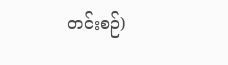တင်းစဉ်)